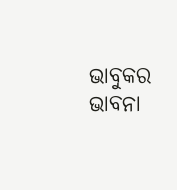ଭାବୁକର ଭାବନା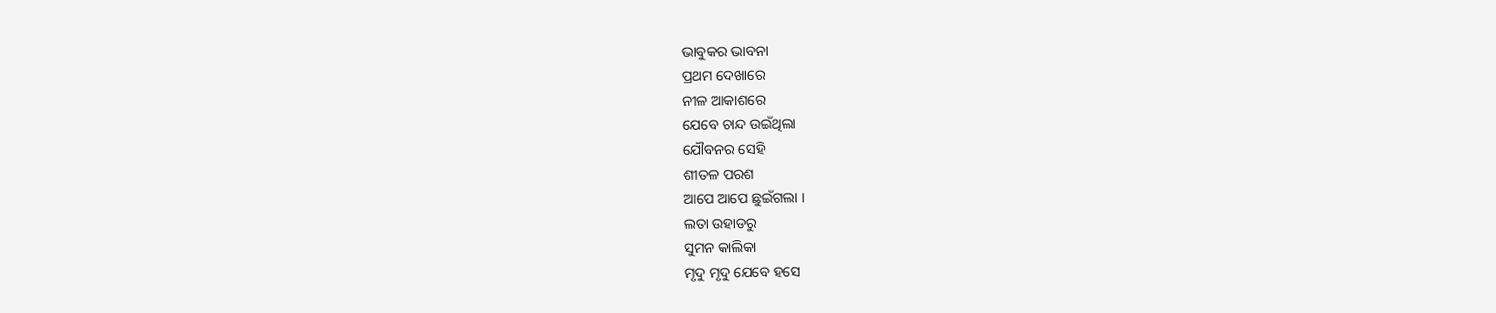ଭାବୁକର ଭାବନା
ପ୍ରଥମ ଦେଖାରେ
ନୀଳ ଆକାଶରେ
ଯେବେ ଚାନ୍ଦ ଉଇଁଥିଲା
ଯୌବନର ସେହି
ଶୀତଳ ପରଶ
ଆପେ ଆପେ ଛୁଇଁଗଲା ।
ଲତା ଉହାଡରୁ
ସୁମନ କାଲିକା
ମୃଦୁ ମୃଦୁ ଯେବେ ହସେ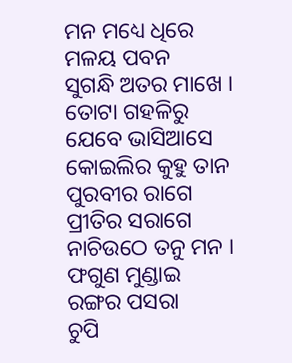ମନ ମଧ୍ୟେ ଧିରେ
ମଳୟ ପବନ
ସୁଗନ୍ଧି ଅତର ମାଖେ ।
ତୋଟା ଗହଳିରୁ
ଯେବେ ଭାସିଆସେ
କୋଇଲିର କୁହୁ ତାନ
ପୁରବୀର ରାଗେ
ପ୍ରୀତିର ସରାଗେ
ନାଚିଉଠେ ତନୁ ମନ ।
ଫଗୁଣ ମୁଣ୍ଡାଇ
ରଙ୍ଗର ପସରା
ଚୁପି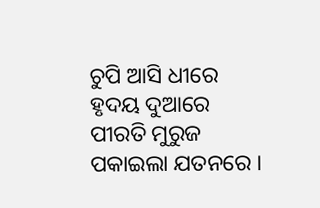ଚୁପି ଆସି ଧୀରେ
ହୃଦୟ ଦୁଆରେ
ପୀରତି ମୁରୁଜ
ପକାଇଲା ଯତନରେ ।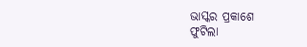ଭାସ୍କର ପ୍ରକାଶେ
ଫୁଟିଲା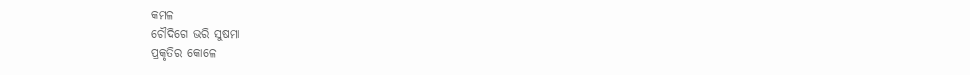କମଳ
ଚୌଦିଗେ ଭରି ସୁଷମା
ପ୍ରକୃତିର କୋଳେ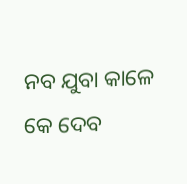ନବ ଯୁବା କାଳେ
କେ ଦେବ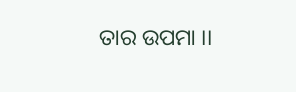ତାର ଉପମା ।।